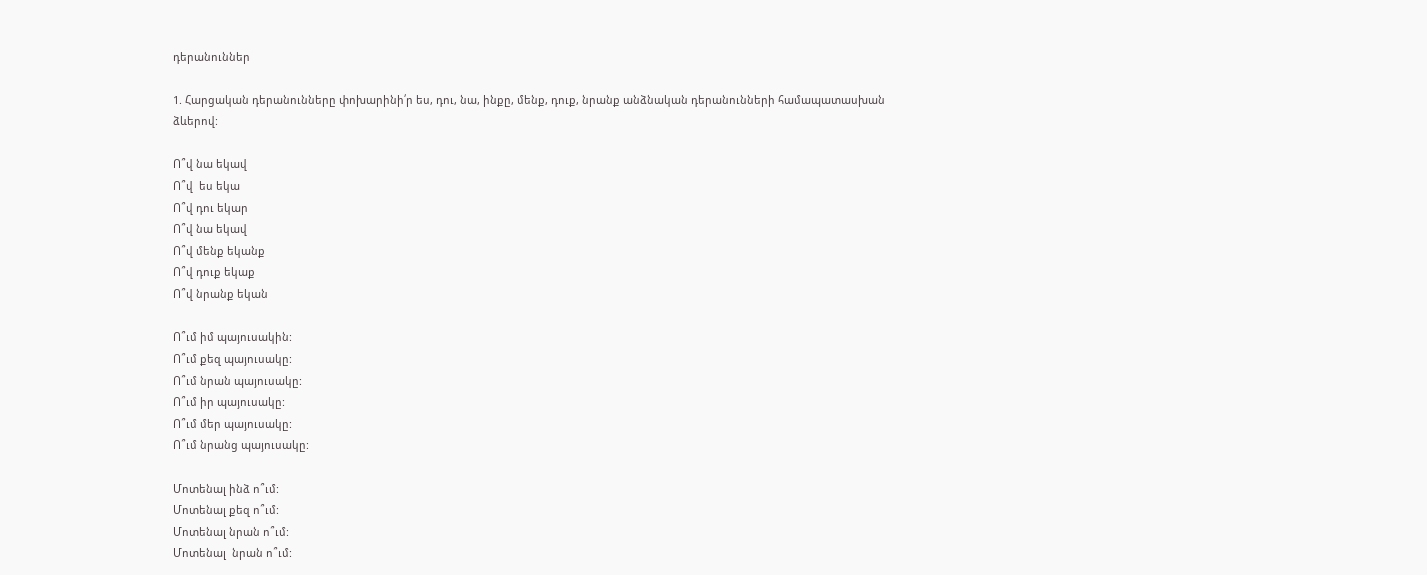դերանուններ

1. Հարցական դերանունները փոխարինի՛ր ես, դու, նա, ինքը, մենք, դուք, նրանք անձնական դերանունների համապատասխան ձևերով:

Ո՞վ նա եկավ
Ո՞վ  ես եկա
Ո՞վ դու եկար
Ո՞վ նա եկավ
Ո՞վ մենք եկանք
Ո՞վ դուք եկաք
Ո՞վ նրանք եկան

Ո՞ւմ իմ պայուսակին:
Ո՞ւմ քեզ պայուսակը:
Ո՞ւմ նրան պայուսակը:
Ո՞ւմ իր պայուսակը:
Ո՞ւմ մեր պայուսակը:
Ո՞ւմ նրանց պայուսակը:

Մոտենալ ինձ ո՞ւմ:
Մոտենալ քեզ ո՞ւմ:
Մոտենալ նրան ո՞ւմ:
Մոտենալ  նրան ո՞ւմ: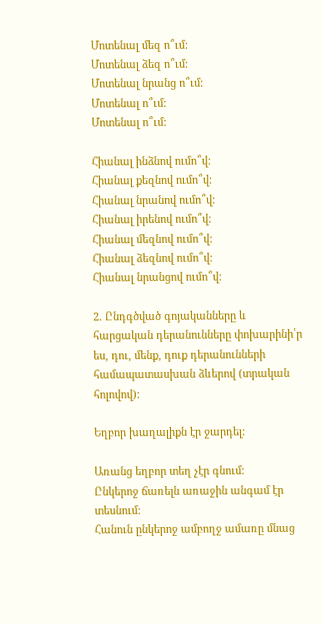Մոտենալ մեզ ո՞ւմ:
Մոտենալ ձեզ ո՞ւմ:
Մոտենալ նրանց ո՞ւմ:
Մոտենալ ո՞ւմ:
Մոտենալ ո՞ւմ:

Հիանալ ինձնով ումո՞վ:
Հիանալ քեզնով ումո՞վ:
Հիանալ նրանով ումո՞վ:
Հիանալ իրենով ումո՞վ:
Հիանալ մեզնով ումո՞վ:
Հիանալ ձեզնով ումո՞վ:
Հիանալ նրանցով ումո՞վ:

2. Ընդգծված գոյականները և հարցական դերանունները փոխարինի՛ր ես, դու, մենք, դուք դերանունների համապատասխան ձևերով (տրական հոլովով):

Եղբոր խաղալիքն էր ջարդել:

Առանց եղբոր տեղ չէր գնում:
Ընկերոջ ճառելն առաջին անգամ էր տեսնում:
Հանուն ընկերոջ ամբողջ ամառը մնաց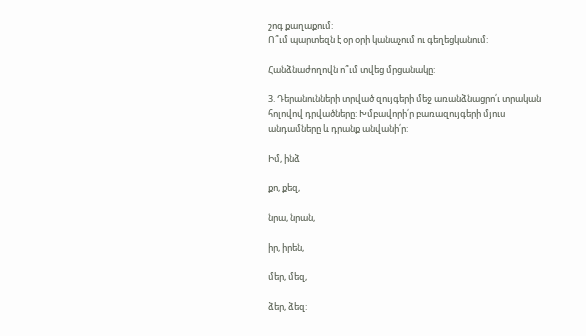շոգ քաղաքում:
Ո՞ւմ պարտեզն է օր օրի կանաչում ու գեղեցկանում:

Հանձնաժողովն ո՞ւմ տվեց մրցանակը:

3. Դերանունների տրված զույգերի մեջ առանձնացրո՛ւ տրական հոլովով դրվածները: Խմբավորի՛ր բառազույգերի մյուս անդամները և դրանք անվանի՛ր:

Իմ, ինձ

քո, քեզ,

նրա, նրան,

իր, իրեն,

մեր, մեզ,

ձեր, ձեզ: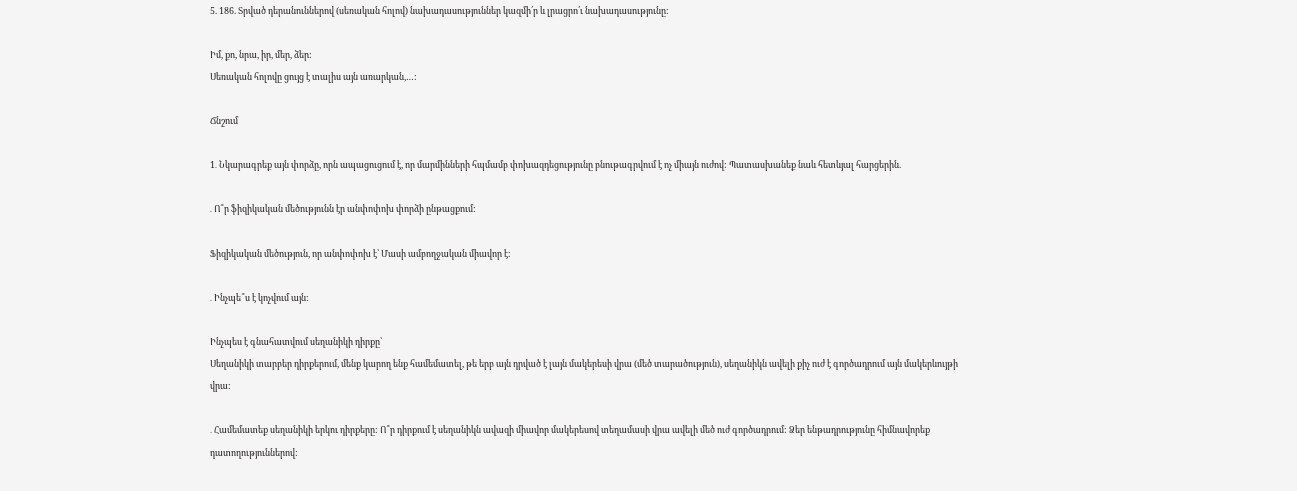5. 186. Տրված դերանուններով (սեռական հոլով) նախադասություններ կազմի՛ր և լրացրո՛ւ նախադասությունը:

Իմ, քո, նրա, իր, մեր, ձեր:
Սեռական հոլովը ցույց է տալիս այն առարկան,…:

Ճնշում

1․ Նկարագրեք այն փորձը, որն ապացուցում է, որ մարմինների հպմամբ փոխազդեցությունը բնութագրվում է ոչ միայն ուժով: Պատասխանեք նաև հետևյալ հարցերին.

․ Ո՞ր ֆիզիկական մեծությունն էր անփոփոխ փորձի ընթացքում:

Ֆիզիկական մեծություն, որ անփոփոխ է՝ Մասի ամբողջական միավոր է։

․ Ինչպե՞ս է կոչվում այն:

Ինչպես է գնահատվում սեղանիկի դիրքը՝
Սեղանիկի տարբեր դիրքերում, մենք կարող ենք համեմատել, թե երբ այն դրված է լայն մակերեսի վրա (մեծ տարածություն), սեղանիկն ավելի քիչ ուժ է գործադրում այն մակերևույթի վրա:

․ Համեմատեք սեղանիկի երկու դիրքերը: Ո՞ր դիրքում է սեղանիկն ավազի միավոր մակերեսով տեղամասի վրա ավելի մեծ ուժ գործադրում: Ձեր ենթադրությունը հիմնավորեք դատողություններով: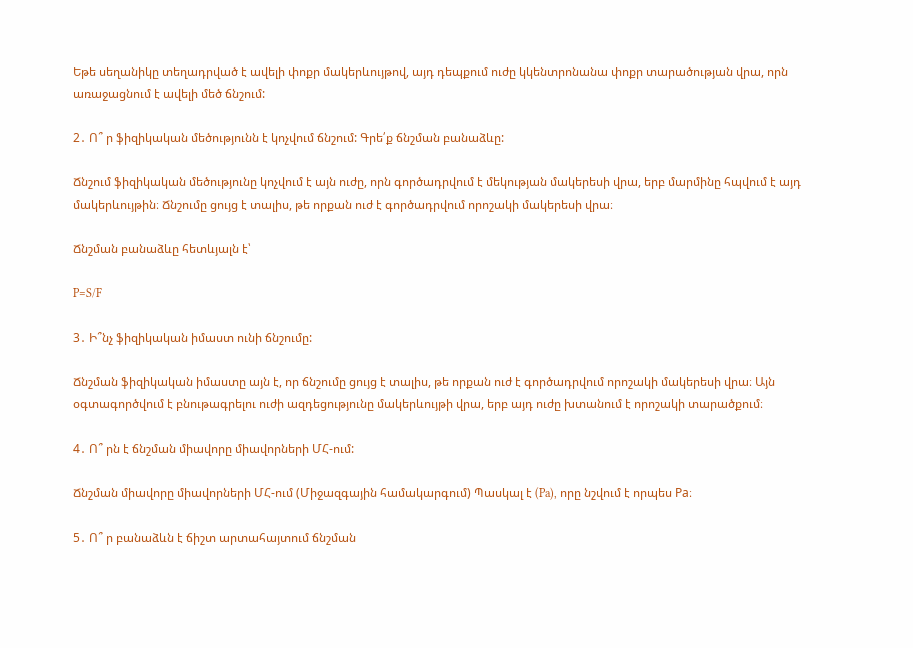Եթե սեղանիկը տեղադրված է ավելի փոքր մակերևույթով, այդ դեպքում ուժը կկենտրոնանա փոքր տարածության վրա, որն առաջացնում է ավելի մեծ ճնշում:

2․ Ո՞ ր ֆիզիկական մեծությունն է կոչվում ճնշում: Գրե՛ք ճնշման բանաձևը:

Ճնշում ֆիզիկական մեծությունը կոչվում է այն ուժը, որն գործադրվում է մեկության մակերեսի վրա, երբ մարմինը հպվում է այդ մակերևույթին։ Ճնշումը ցույց է տալիս, թե որքան ուժ է գործադրվում որոշակի մակերեսի վրա։

Ճնշման բանաձևը հետևյալն է՝

P=S/F

3․ Ի՞նչ ֆիզիկական իմաստ ունի ճնշումը:

Ճնշման ֆիզիկական իմաստը այն է, որ ճնշումը ցույց է տալիս, թե որքան ուժ է գործադրվում որոշակի մակերեսի վրա։ Այն օգտագործվում է բնութագրելու ուժի ազդեցությունը մակերևույթի վրա, երբ այդ ուժը խտանում է որոշակի տարածքում։

4․ Ո՞ րն է ճնշման միավորը միավորների ՄՀ-ում:

Ճնշման միավորը միավորների ՄՀ-ում (Միջազգային համակարգում) Պասկալ է (Pa), որը նշվում է որպես Pa։

5․ Ո՞ ր բանաձևն է ճիշտ արտահայտում ճնշման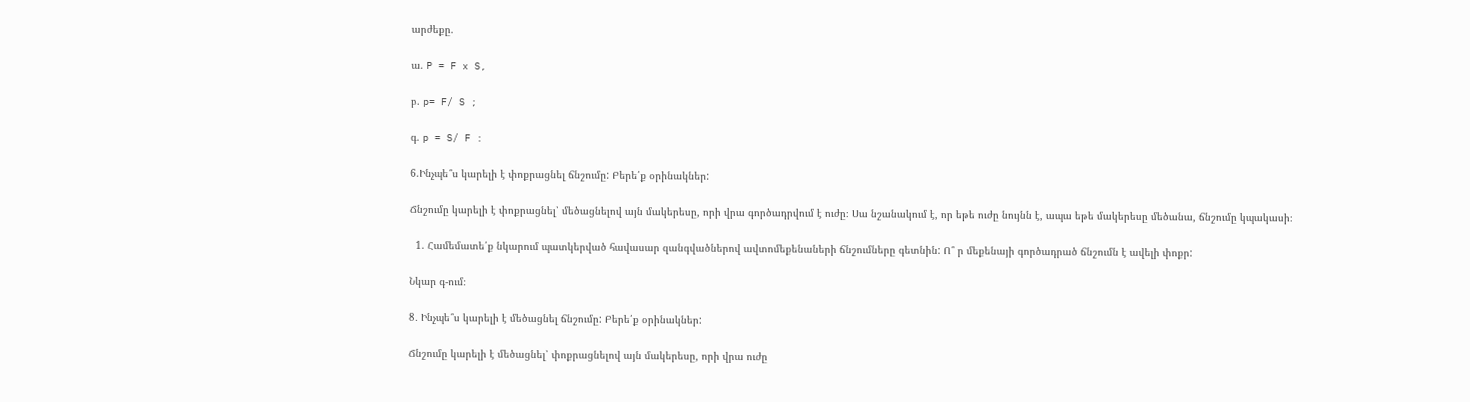արժեքը.

ա. P = F x S,

բ. p= F/ S ;

գ. p = S/ F :

6.Ինչպե՞ս կարելի է փոքրացնել ճնշումը: Բերե՛ք օրինակներ:

Ճնշումը կարելի է փոքրացնել՝ մեծացնելով այն մակերեսը, որի վրա գործադրվում է ուժը։ Սա նշանակում է, որ եթե ուժը նույնն է, ապա եթե մակերեսը մեծանա, ճնշումը կպակասի։

  1. Համեմատե՛ք նկարում պատկերված հավասար զանգվածներով ավտոմեքենաների ճնշումները գետնին: Ո՞ ր մեքենայի գործադրած ճնշումն է ավելի փոքր:

Նկար գ-ում։

8․ Ինչպե՞ս կարելի է մեծացնել ճնշումը: Բերե՛ք օրինակներ:

Ճնշումը կարելի է մեծացնել՝ փոքրացնելով այն մակերեսը, որի վրա ուժը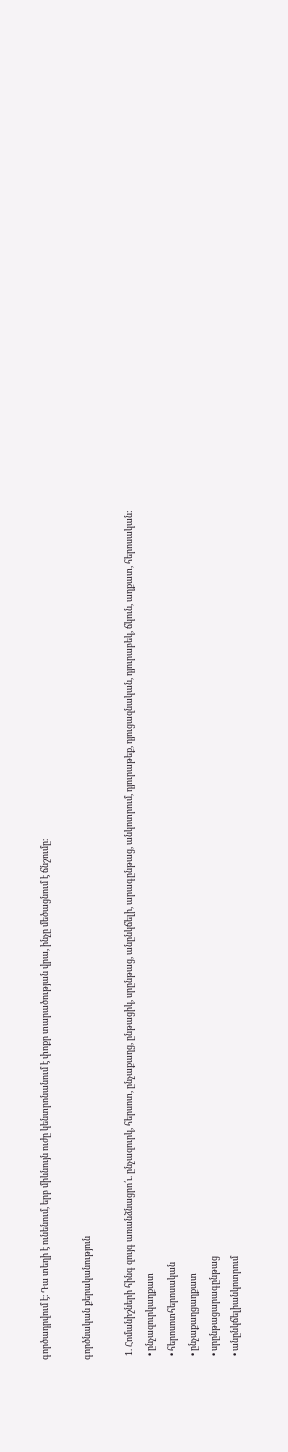գործադրվում է։ Դա տեղի է ունենում, երբ միևնույն ուժը կենտրոնանում է փոքր տարածության վրա, ինչը մեծացնում է ճնշումը։

գործնական քերականություն

  1. Հոմանիշների հինգ զույգ առանձնացրո՛ւ. ընչազուրկ, հերսոտ, ընչաքաղց, ընթացիկ, սրընթաց, անընկճելի, արագընթաց, անկոտրում, դյուրաթեք, դյուցազնական, դյուրաբեկ, ճկուն, աղքատ, հերոսական:
  • ընչազուրկաղքատ
  • հերոսոտհերոսական
  • ընչաքաղցաղքատ
  • սրընթացարագընթաց
  • անընկճելիանկոտրում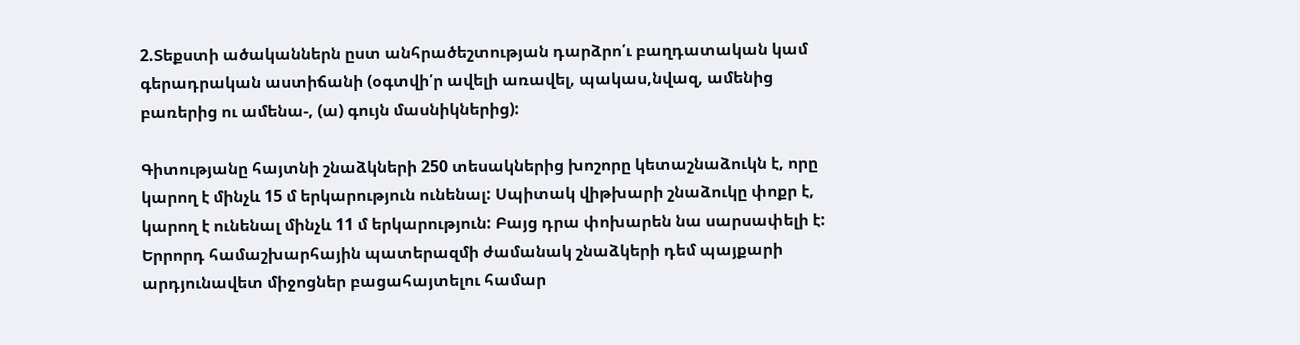2.Տեքստի ածականներն ըստ անհրածեշտության դարձրո՛ւ բաղդատական կամ գերադրական աստիճանի (օգտվի՛ր ավելի առավել, պակաս,նվազ, ամենից բառերից ու ամենա-, (ա) գույն մասնիկներից):

Գիտությանը հայտնի շնաձկների 250 տեսակներից խոշորը կետաշնաձուկն է, որը կարող է մինչև 15 մ երկարություն ունենալ: Սպիտակ վիթխարի շնաձուկը փոքր է, կարող է ունենալ մինչև 11 մ երկարություն: Բայց դրա փոխարեն նա սարսափելի է: Երրորդ համաշխարհային պատերազմի ժամանակ շնաձկերի դեմ պայքարի արդյունավետ միջոցներ բացահայտելու համար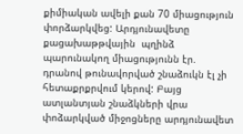քիմիական ավելի քան 70 միացություն փորձարկվեց: Արդյունավետը քացախաթթվային  պղինձ պարունակող միացությունն էր. դրանով թունավորված շնաձուկն էլ չի հետաքրքրվում կերով: Բայց ատլանտյան շնաձկների վրա փոձարկված միջոցները արդյունավետ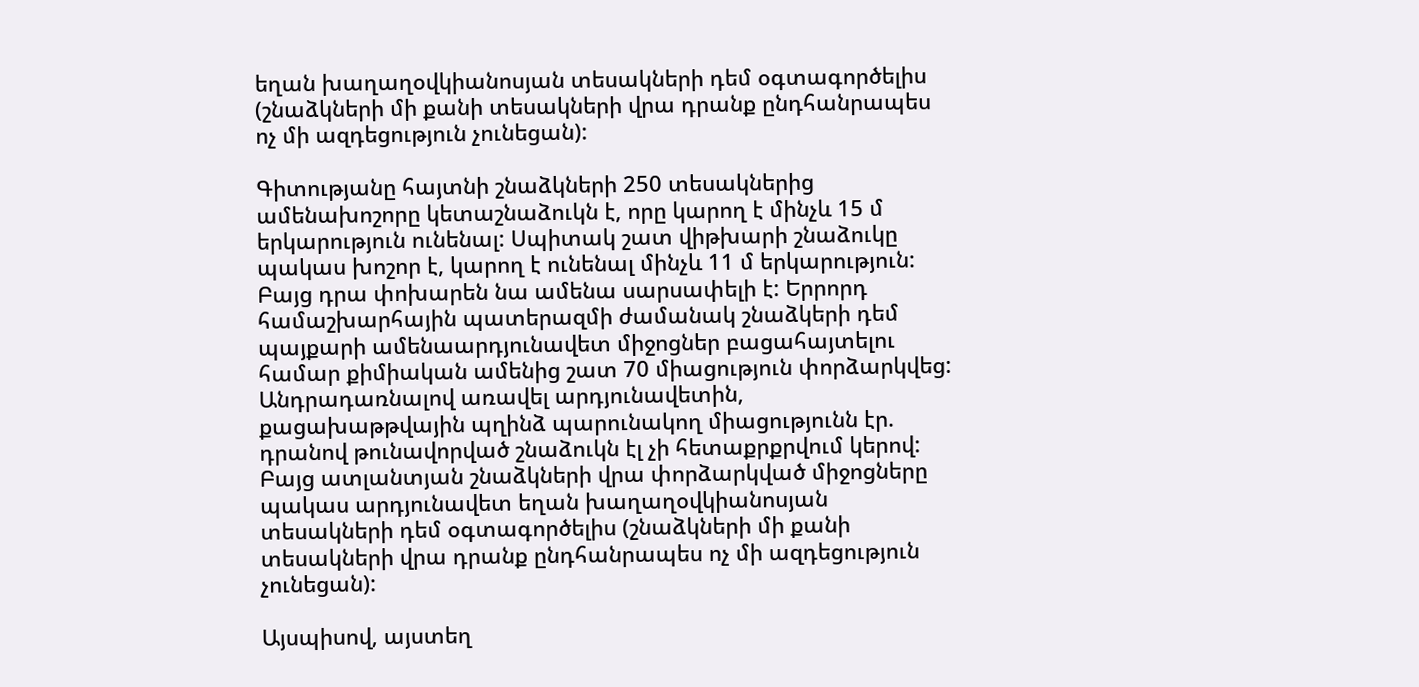եղան խաղաղօվկիանոսյան տեսակների դեմ օգտագործելիս (շնաձկների մի քանի տեսակների վրա դրանք ընդհանրապես ոչ մի ազդեցություն չունեցան):

Գիտությանը հայտնի շնաձկների 250 տեսակներից ամենախոշորը կետաշնաձուկն է, որը կարող է մինչև 15 մ երկարություն ունենալ: Սպիտակ շատ վիթխարի շնաձուկը պակաս խոշոր է, կարող է ունենալ մինչև 11 մ երկարություն: Բայց դրա փոխարեն նա ամենա սարսափելի է: Երրորդ համաշխարհային պատերազմի ժամանակ շնաձկերի դեմ պայքարի ամենաարդյունավետ միջոցներ բացահայտելու համար քիմիական ամենից շատ 70 միացություն փորձարկվեց: Անդրադառնալով առավել արդյունավետին, քացախաթթվային պղինձ պարունակող միացությունն էր. դրանով թունավորված շնաձուկն էլ չի հետաքրքրվում կերով: Բայց ատլանտյան շնաձկների վրա փորձարկված միջոցները պակաս արդյունավետ եղան խաղաղօվկիանոսյան տեսակների դեմ օգտագործելիս (շնաձկների մի քանի տեսակների վրա դրանք ընդհանրապես ոչ մի ազդեցություն չունեցան):

Այսպիսով, այստեղ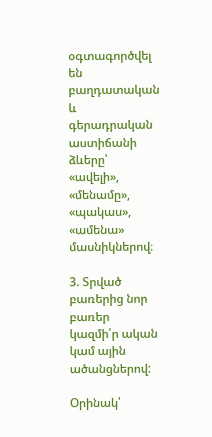օգտագործվել են բաղդատական և գերադրական աստիճանի ձևերը՝ «ավելի», «մենամը», «պակաս», «ամենա» մասնիկներով։

3. Տրված բառերից նոր բառեր կազմի՛ր ական կամ ային ածանցներով:

Օրինակ՝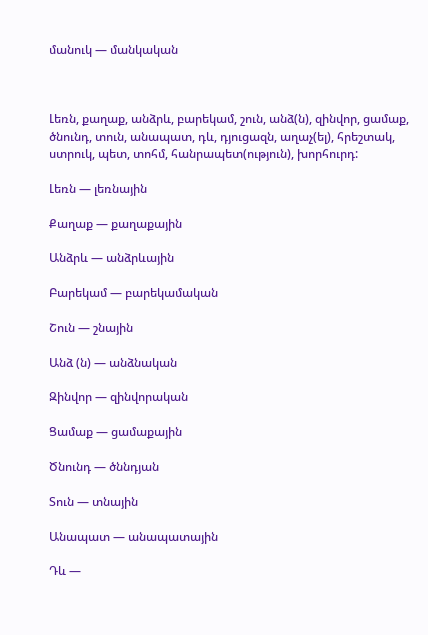մանուկ — մանկական



Լեռն, քաղաք, անձրև, բարեկամ, շուն, անձ(ն), զինվոր, ցամաք, ծնունդ, տուն, անապատ, դև, դյուցազն, աղաչ(ել), հրեշտակ, ստրուկ, պետ, տոհմ, հանրապետ(ություն), խորհուրդ:

Լեռն — լեռնային

Քաղաք — քաղաքային

Անձրև — անձրևային

Բարեկամ — բարեկամական

Շուն — շնային

Անձ (ն) — անձնական

Զինվոր — զինվորական

Ցամաք — ցամաքային

Ծնունդ — ծննդյան

Տուն — տնային

Անապատ — անապատային

Դև —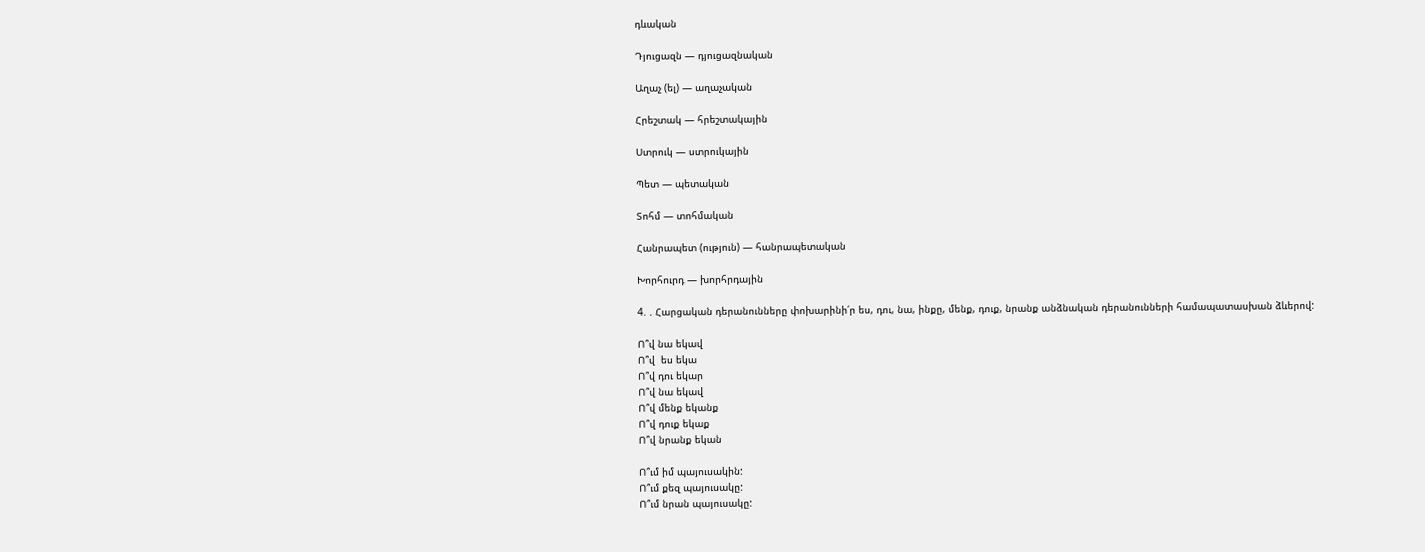դևական

Դյուցազն — դյուցազնական

Աղաչ (ել) — աղաչական

Հրեշտակ — հրեշտակային

Ստրուկ — ստրուկային

Պետ — պետական

Տոհմ — տոհմական

Հանրապետ (ություն) — հանրապետական

Խորհուրդ — խորհրդային

4. . Հարցական դերանունները փոխարինի՛ր ես, դու, նա, ինքը, մենք, դուք, նրանք անձնական դերանունների համապատասխան ձևերով:

Ո՞վ նա եկավ
Ո՞վ  ես եկա
Ո՞վ դու եկար
Ո՞վ նա եկավ
Ո՞վ մենք եկանք
Ո՞վ դուք եկաք
Ո՞վ նրանք եկան

Ո՞ւմ իմ պայուսակին:
Ո՞ւմ քեզ պայուսակը:
Ո՞ւմ նրան պայուսակը: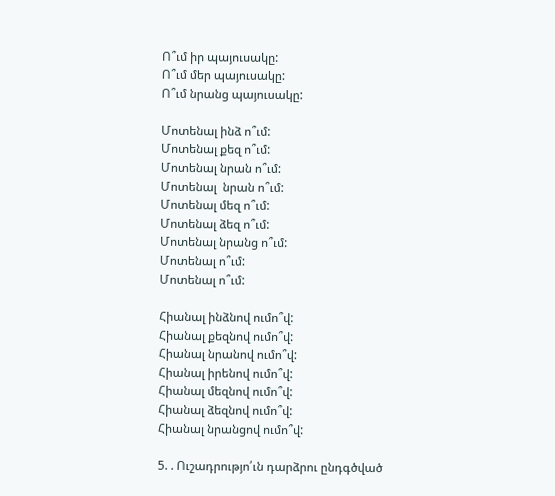Ո՞ւմ իր պայուսակը:
Ո՞ւմ մեր պայուսակը:
Ո՞ւմ նրանց պայուսակը:

Մոտենալ ինձ ո՞ւմ:
Մոտենալ քեզ ո՞ւմ:
Մոտենալ նրան ո՞ւմ:
Մոտենալ  նրան ո՞ւմ:
Մոտենալ մեզ ո՞ւմ:
Մոտենալ ձեզ ո՞ւմ:
Մոտենալ նրանց ո՞ւմ:
Մոտենալ ո՞ւմ:
Մոտենալ ո՞ւմ:

Հիանալ ինձնով ումո՞վ:
Հիանալ քեզնով ումո՞վ:
Հիանալ նրանով ումո՞վ:
Հիանալ իրենով ումո՞վ:
Հիանալ մեզնով ումո՞վ:
Հիանալ ձեզնով ումո՞վ:
Հիանալ նրանցով ումո՞վ:

5. . Ուշադրությո՛ւն դարձրու ընդգծված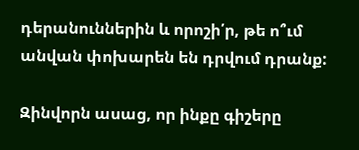դերանուններին և որոշի՛ր, թե ո՞ւմ անվան փոխարեն են դրվում դրանք:

Զինվորն ասաց, որ ինքը գիշերը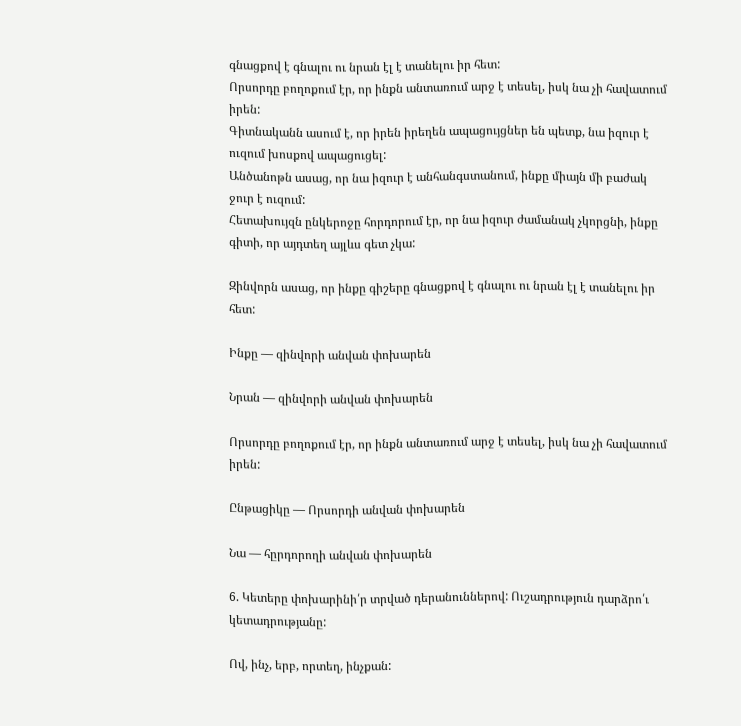գնացքով է գնալու ու նրան էլ է տանելու իր հետ:
Որսորդը բողոքում էր, որ ինքն անտառում արջ է տեսել, իսկ նա չի հավատում իրեն:
Գիտնականն ասում է, որ իրեն իրեղեն ապացույցներ են պետք, նա իզուր է ուզում խոսքով ապացուցել:
Անծանոթն ասաց, որ նա իզուր է անհանգստանում, ինքը միայն մի բաժակ ջուր է ուզում:
Հետախույզն ընկերոջը հորդորում էր, որ նա իզուր ժամանակ չկորցնի, ինքը գիտի, որ այդտեղ այլևս գետ չկա:

Զինվորն ասաց, որ ինքը գիշերը գնացքով է գնալու ու նրան էլ է տանելու իր հետ:

Ինքը — զինվորի անվան փոխարեն

Նրան — զինվորի անվան փոխարեն

Որսորդը բողոքում էր, որ ինքն անտառում արջ է տեսել, իսկ նա չի հավատում իրեն:

Ընթացիկը — Որսորդի անվան փոխարեն

Նա — հըրդորողի անվան փոխարեն

6. Կետերը փոխարինի՛ր տրված դերանուններով: Ուշադրություն դարձրո՛ւ կետադրությանը:

Ով, ինչ, երբ, որտեղ, ինչքան: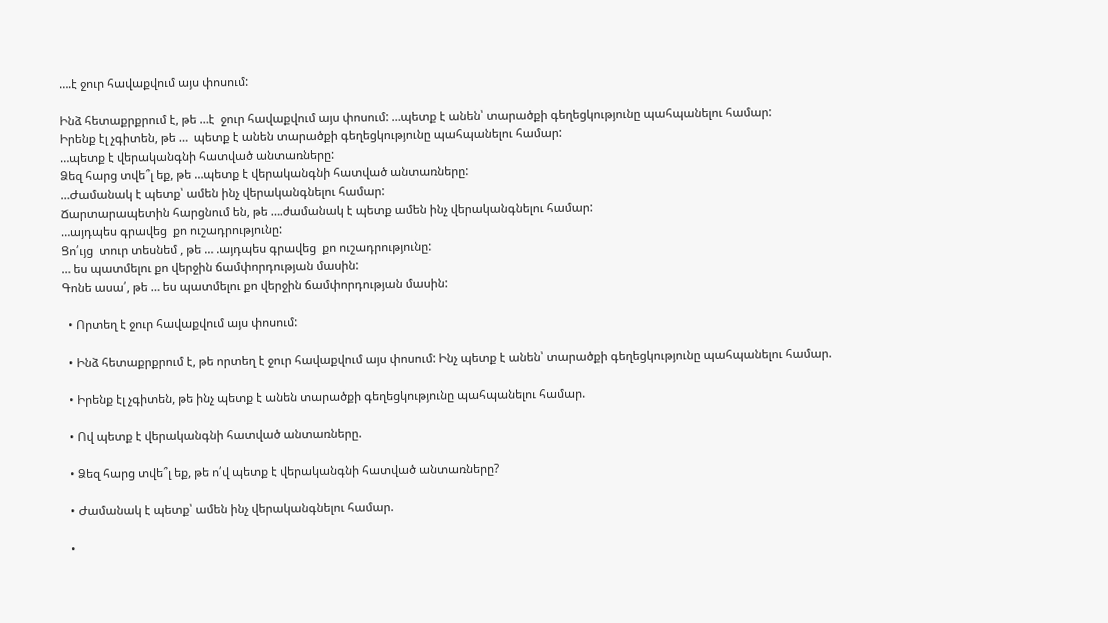….է ջուր հավաքվում այս փոսում:

Ինձ հետաքրքրում է, թե …է  ջուր հավաքվում այս փոսում: …պետք է անեն՝ տարածքի գեղեցկությունը պահպանելու համար:
Իրենք էլ չգիտեն, թե …  պետք է անեն տարածքի գեղեցկությունը պահպանելու համար:
…պետք է վերականգնի հատված անտառները:
Ձեզ հարց տվե՞լ եք, թե …պետք է վերականգնի հատված անտառները:
…Ժամանակ է պետք՝ ամեն ինչ վերականգնելու համար:
Ճարտարապետին հարցնում են, թե ….ժամանակ է պետք ամեն ինչ վերականգնելու համար:
…այդպես գրավեց  քո ուշադրությունը:
Ցո՛ւյց  տուր տեսնեմ , թե … .այդպես գրավեց  քո ուշադրությունը:
… ես պատմելու քո վերջին ճամփորդության մասին:
Գոնե ասա՛, թե … ես պատմելու քո վերջին ճամփորդության մասին:

  • Որտեղ է ջուր հավաքվում այս փոսում:

  • Ինձ հետաքրքրում է, թե որտեղ է ջուր հավաքվում այս փոսում: Ինչ պետք է անեն՝ տարածքի գեղեցկությունը պահպանելու համար.

  • Իրենք էլ չգիտեն, թե ինչ պետք է անեն տարածքի գեղեցկությունը պահպանելու համար.

  • Ով պետք է վերականգնի հատված անտառները.

  • Ձեզ հարց տվե՞լ եք, թե ո՛վ պետք է վերականգնի հատված անտառները?

  • Ժամանակ է պետք՝ ամեն ինչ վերականգնելու համար.

  •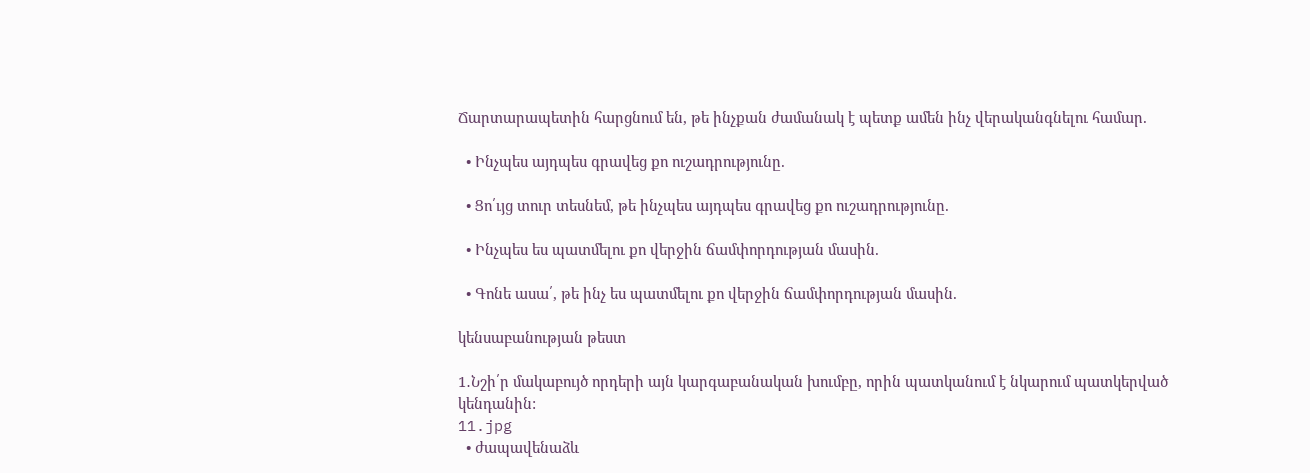Ճարտարապետին հարցնում են, թե ինչքան ժամանակ է պետք ամեն ինչ վերականգնելու համար.

  • Ինչպես այդպես գրավեց քո ուշադրությունը.

  • Ցո՛ւյց տուր տեսնեմ, թե ինչպես այդպես գրավեց քո ուշադրությունը.

  • Ինչպես ես պատմելու քո վերջին ճամփորդության մասին.

  • Գոնե ասա՛, թե ինչ ես պատմելու քո վերջին ճամփորդության մասին.

կենսաբանության թեստ

1․Նշի՛ր մակաբույծ որդերի այն կարգաբանական խումբը, որին պատկանում է նկարում պատկերված կենդանին:
11.jpg
  • ժապավենաձև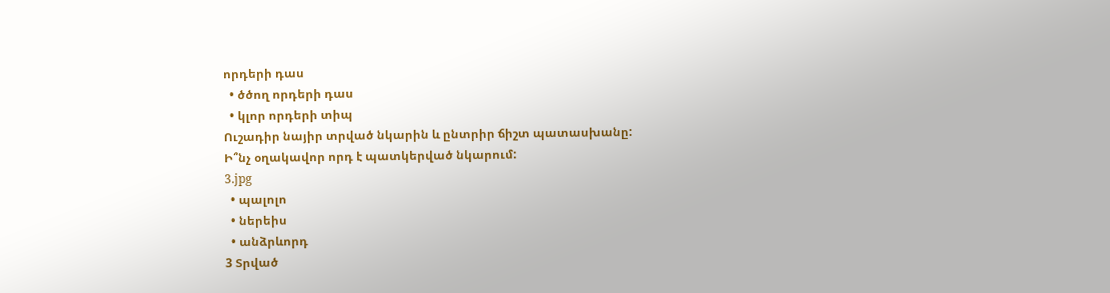որդերի դաս
  • ծծող որդերի դաս
  • կլոր որդերի տիպ
Ուշադիր նայիր տրված նկարին և ընտրիր ճիշտ պատասխանը:
Ի՞նչ օղակավոր որդ է պատկերված նկարում:
3.jpg
  • պալոլո
  • ներեիս
  • անձրևորդ
3 Տրված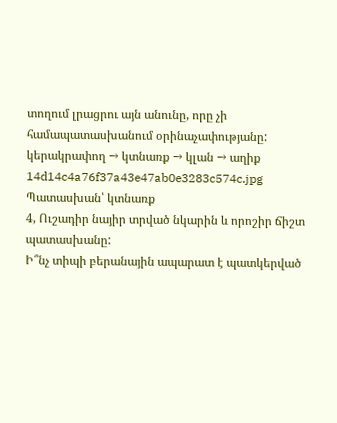տողում լրացրու այն անունը, որը չի համապատասխանում օրինաչափությանը:
կերակրափող → կտնառք → կլան → աղիք
14d14c4a76f37a43e47ab0e3283c574c.jpg
Պատասխան՝ կտնառք
4, Ուշադիր նայիր տրված նկարին և որոշիր ճիշտ պատասխանը:
Ի՞նչ տիպի բերանային ապարատ է պատկերված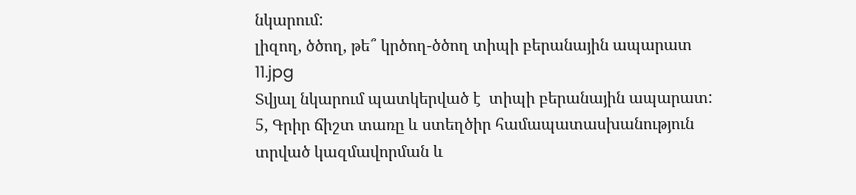նկարում:
լիզող, ծծող, թե՞ կրծող-ծծող տիպի բերանային ապարատ
11.jpg
Տվյալ նկարում պատկերված է  տիպի բերանային ապարատ:
5, Գրիր ճիշտ տառը և ստեղծիր համապատասխանություն տրված կազմավորման և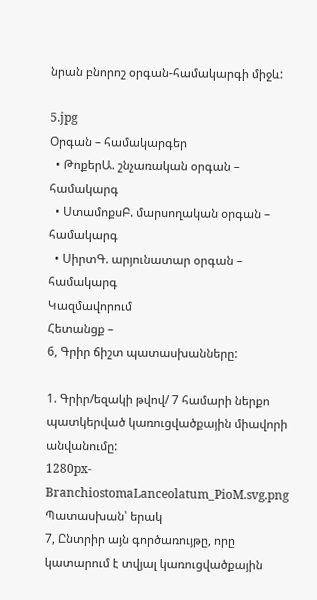նրան բնորոշ օրգան-համակարգի միջև:

5.jpg
Օրգան – համակարգեր
  • ԹոքերԱ. շնչառական օրգան – համակարգ
  • ՍտամոքսԲ. մարսողական օրգան – համակարգ
  • ՍիրտԳ. արյունատար օրգան – համակարգ
Կազմավորում
Հետանցք –
6, Գրիր ճիշտ պատասխանները:

1. Գրիր/եզակի թվով/ 7 համարի ներքո պատկերված կառուցվածքային միավորի անվանումը:
1280px-BranchiostomaLanceolatum_PioM.svg.png
Պատասխան՝ երակ
7, Ընտրիր այն գործառույթը, որը կատարում է տվյալ կառուցվածքային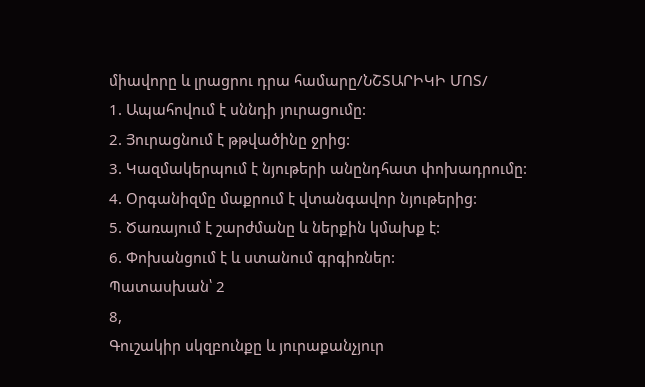միավորը և լրացրու դրա համարը/ՆՇՏԱՐԻԿԻ ՄՈՏ/
1. Ապահովում է սննդի յուրացումը:
2. Յուրացնում է թթվածինը ջրից:
3. Կազմակերպում է նյութերի անընդհատ փոխադրումը:
4. Օրգանիզմը մաքրում է վտանգավոր նյութերից:
5. Ծառայում է շարժմանը և ներքին կմախք է:
6. Փոխանցում է և ստանում գրգիռներ:
Պատասխան՝ 2
8,
Գուշակիր սկզբունքը և յուրաքանչյուր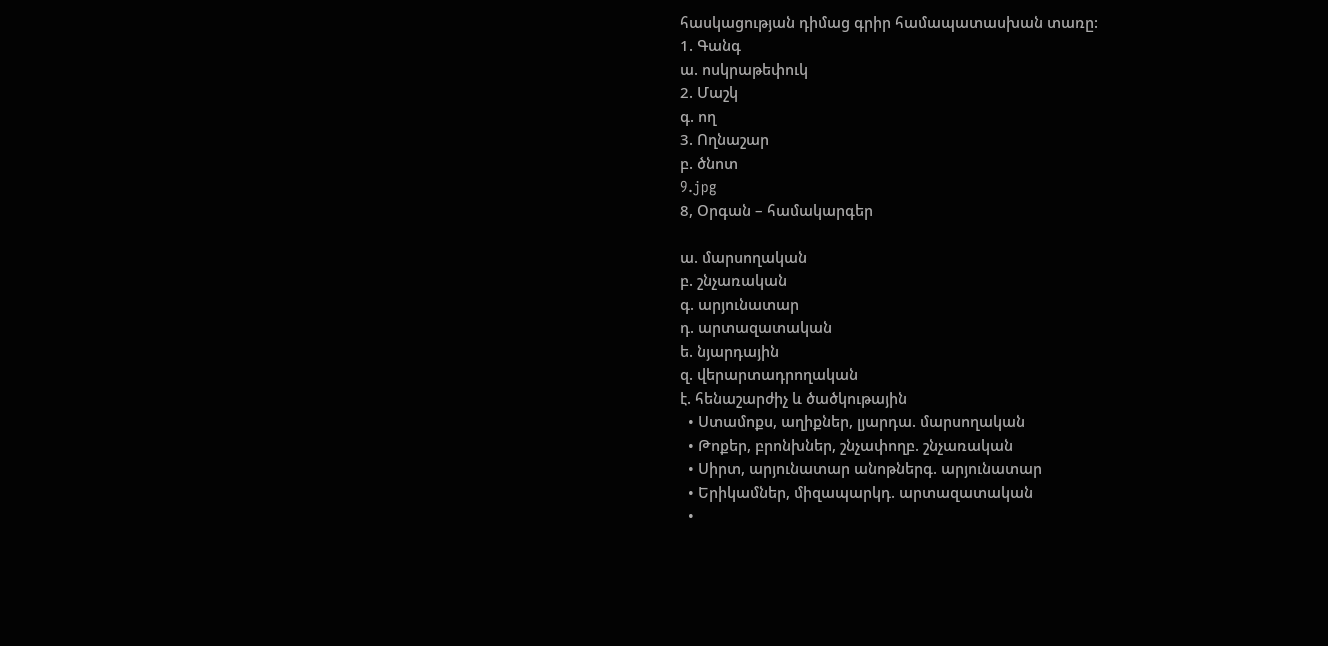հասկացության դիմաց գրիր համապատասխան տառը:
1. Գանգ
ա. ոսկրաթեփուկ
2. Մաշկ
գ. ող
3. Ողնաշար
բ. ծնոտ
9.jpg
8, Օրգան – համակարգեր

ա. մարսողական
բ. շնչառական
գ. արյունատար
դ. արտազատական
ե. նյարդային
զ. վերարտադրողական
է. հենաշարժիչ և ծածկութային
  • Ստամոքս, աղիքներ, լյարդա. մարսողական
  • Թոքեր, բրոնխներ, շնչափողբ. շնչառական
  • Սիրտ, արյունատար անոթներգ. արյունատար
  • Երիկամներ, միզապարկդ. արտազատական
  •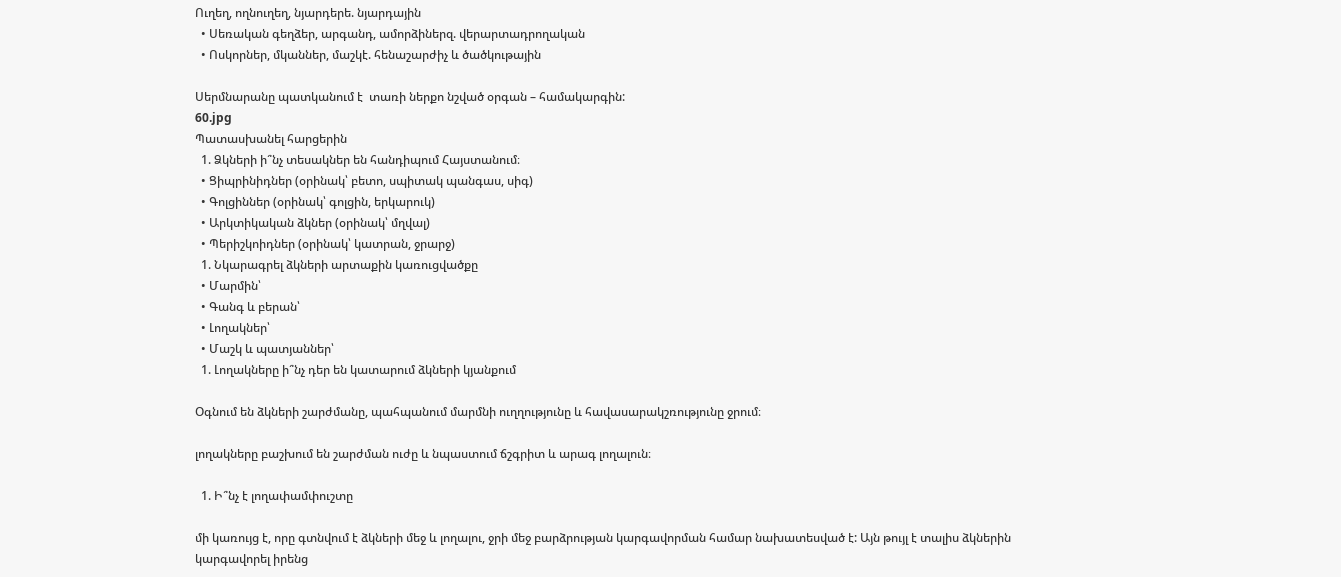Ուղեղ, ողնուղեղ, նյարդերե. նյարդային
  • Սեռական գեղձեր, արգանդ, ամորձիներզ. վերարտադրողական
  • Ոսկորներ, մկաններ, մաշկէ. հենաշարժիչ և ծածկութային

Սերմնարանը պատկանում է  տառի ներքո նշված օրգան – համակարգին:
60.jpg
Պատասխանել հարցերին
  1. Ձկների ի՞նչ տեսակներ են հանդիպում Հայստանում։
  • Ցիպրինիդներ (օրինակ՝ բետո, սպիտակ պանգաս, սիգ)
  • Գոլցիններ (օրինակ՝ գոլցին, երկարուկ)
  • Արկտիկական ձկներ (օրինակ՝ մղվալ)
  • Պերիշկոիդներ (օրինակ՝ կատրան, ջրարջ)
  1. Նկարագրել ձկների արտաքին կառուցվածքը
  • Մարմին՝
  • Գանգ և բերան՝
  • Լողակներ՝
  • Մաշկ և պատյաններ՝
  1. Լողակները ի՞նչ դեր են կատարում ձկների կյանքում

Օգնում են ձկների շարժմանը, պահպանում մարմնի ուղղությունը և հավասարակշռությունը ջրում։

լողակները բաշխում են շարժման ուժը և նպաստում ճշգրիտ և արագ լողալուն։

  1. Ի՞նչ է լողափամփուշտը

մի կառույց է, որը գտնվում է ձկների մեջ և լողալու, ջրի մեջ բարձրության կարգավորման համար նախատեսված է: Այն թույլ է տալիս ձկներին կարգավորել իրենց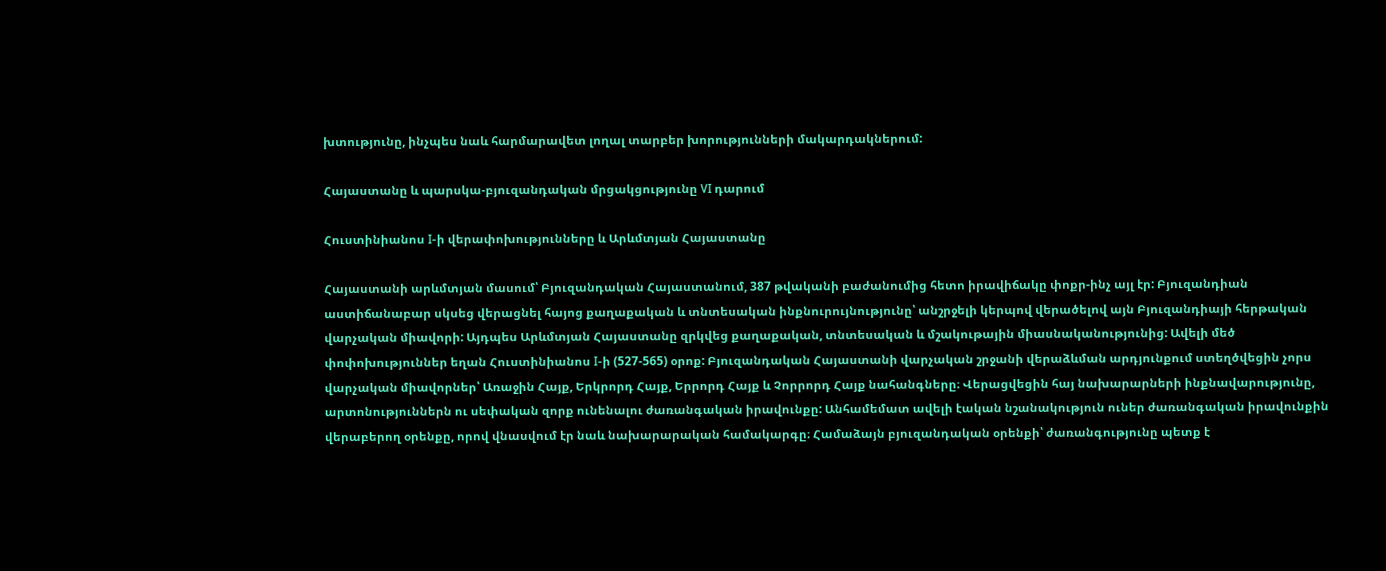խտությունը, ինչպես նաև հարմարավետ լողալ տարբեր խորությունների մակարդակներում:

Հայաստանը և պարսկա-բյուզանդական մրցակցությունը VI դարում

Հուստինիանոս I-ի վերափոխությունները և Արևմտյան Հայաստանը

Հայաստանի արևմտյան մասում՝ Բյուզանդական Հայաստանում, 387 թվականի բաժանումից հետո իրավիճակը փոքր-ինչ այլ էր: Բյուզանդիան աստիճանաբար սկսեց վերացնել հայոց քաղաքական և տնտեսական ինքնուրույնությունը՝ անշրջելի կերպով վերածելով այն Բյուզանդիայի հերթական վարչական միավորի: Այդպես Արևմտյան Հայաստանը զրկվեց քաղաքական, տնտեսական և մշակութային միասնականությունից: Ավելի մեծ փոփոխություններ եղան Հուստինիանոս I-ի (527-565) օրոք: Բյուզանդական Հայաստանի վարչական շրջանի վերաձևման արդյունքում ստեղծվեցին չորս վարչական միավորներ՝ Առաջին Հայք, Երկրորդ Հայք, Երրորդ Հայք և Չորրորդ Հայք նահանգները։ Վերացվեցին հայ նախարարների ինքնավարությունը, արտոնություններն ու սեփական զորք ունենալու ժառանգական իրավունքը: Անհամեմատ ավելի էական նշանակություն ուներ ժառանգական իրավունքին վերաբերող օրենքը, որով վնասվում էր նաև նախարարական համակարգը։ Համաձայն բյուզանդական օրենքի՝ ժառանգությունը պետք է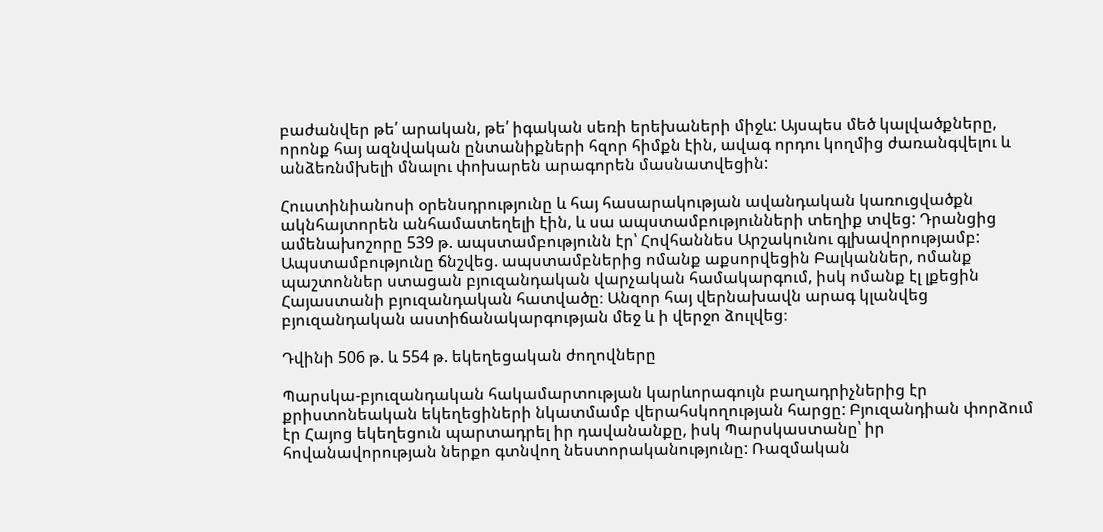բաժանվեր թե՛ արական, թե՛ իգական սեռի երեխաների միջև: Այսպես մեծ կալվածքները, որոնք հայ ազնվական ընտանիքների հզոր հիմքն էին, ավագ որդու կողմից ժառանգվելու և անձեռնմխելի մնալու փոխարեն արագորեն մասնատվեցին:

Հուստինիանոսի օրենսդրությունը և հայ հասարակության ավանդական կառուցվածքն ակնհայտորեն անհամատեղելի էին, և սա ապստամբությունների տեղիք տվեց: Դրանցից ամենախոշորը 539 թ. ապստամբությունն էր՝ Հովհաննես Արշակունու գլխավորությամբ: Ապստամբությունը ճնշվեց. ապստամբներից ոմանք աքսորվեցին Բալկաններ, ոմանք պաշտոններ ստացան բյուզանդական վարչական համակարգում, իսկ ոմանք էլ լքեցին Հայաստանի բյուզանդական հատվածը։ Անզոր հայ վերնախավն արագ կլանվեց բյուզանդական աստիճանակարգության մեջ և ի վերջո ձուլվեց։

Դվինի 506 թ. և 554 թ. եկեղեցական ժողովները

Պարսկա-բյուզանդական հակամարտության կարևորագույն բաղադրիչներից էր քրիստոնեական եկեղեցիների նկատմամբ վերահսկողության հարցը: Բյուզանդիան փորձում էր Հայոց եկեղեցուն պարտադրել իր դավանանքը, իսկ Պարսկաստանը՝ իր հովանավորության ներքո գտնվող նեստորականությունը: Ռազմական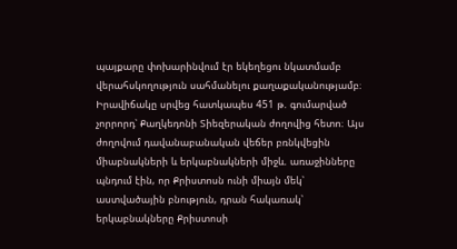պայքարը փոխարինվում էր եկեղեցու նկատմամբ վերահսկողություն սահմանելու քաղաքականությամբ։ Իրավիճակը սրվեց հատկապես 451 թ. գումարված չորրորդ՝ Քաղկեդոնի Տիեզերական ժողովից հետո։ Այս ժողովում դավանաբանական վեճեր բռնկվեցին միաբնակների և երկաբնակների միջև. առաջինները պնդում էին, որ Քրիստոսն ունի միայն մեկ՝ աստվածային բնություն, դրան հակառակ՝ երկաբնակները Քրիստոսի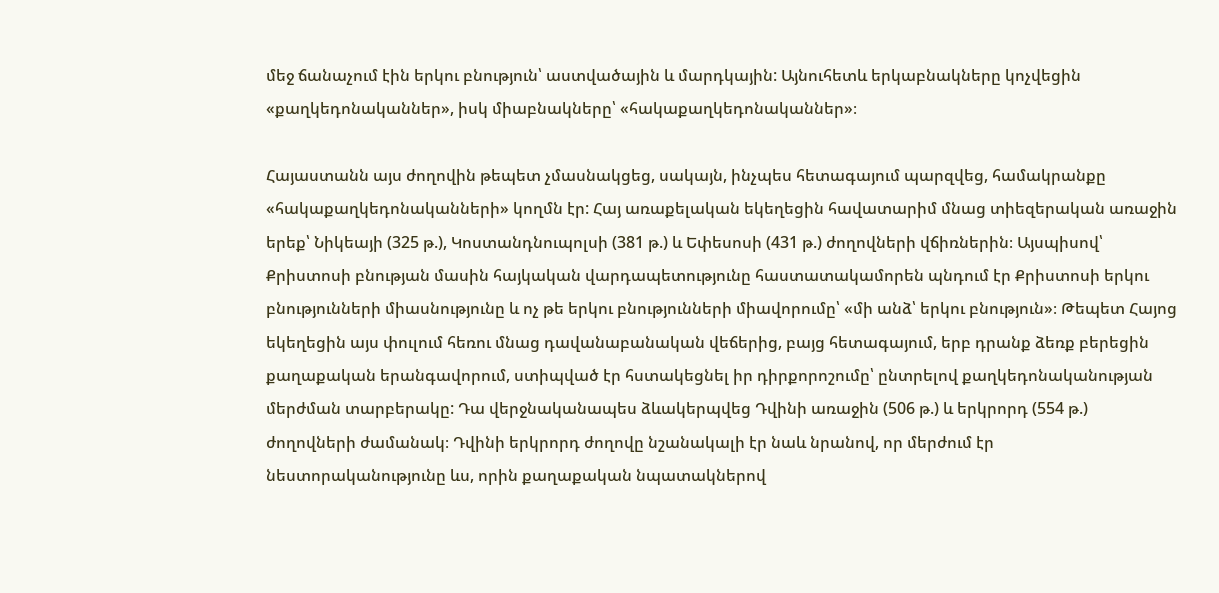մեջ ճանաչում էին երկու բնություն՝ աստվածային և մարդկային: Այնուհետև երկաբնակները կոչվեցին «քաղկեդոնականներ», իսկ միաբնակները՝ «հակաքաղկեդոնականներ»։

Հայաստանն այս ժողովին թեպետ չմասնակցեց, սակայն, ինչպես հետագայում պարզվեց, համակրանքը «հակաքաղկեդոնականների» կողմն էր: Հայ առաքելական եկեղեցին հավատարիմ մնաց տիեզերական առաջին երեք՝ Նիկեայի (325 թ.), Կոստանդնուպոլսի (381 թ.) և Եփեսոսի (431 թ.) ժողովների վճիռներին։ Այսպիսով՝ Քրիստոսի բնության մասին հայկական վարդապետությունը հաստատակամորեն պնդում էր Քրիստոսի երկու բնությունների միասնությունը և ոչ թե երկու բնությունների միավորումը՝ «մի անձ՝ երկու բնություն»։ Թեպետ Հայոց եկեղեցին այս փուլում հեռու մնաց դավանաբանական վեճերից, բայց հետագայում, երբ դրանք ձեռք բերեցին քաղաքական երանգավորում, ստիպված էր հստակեցնել իր դիրքորոշումը՝ ընտրելով քաղկեդոնականության մերժման տարբերակը: Դա վերջնականապես ձևակերպվեց Դվինի առաջին (506 թ.) և երկրորդ (554 թ.) ժողովների ժամանակ։ Դվինի երկրորդ ժողովը նշանակալի էր նաև նրանով, որ մերժում էր նեստորականությունը ևս, որին քաղաքական նպատակներով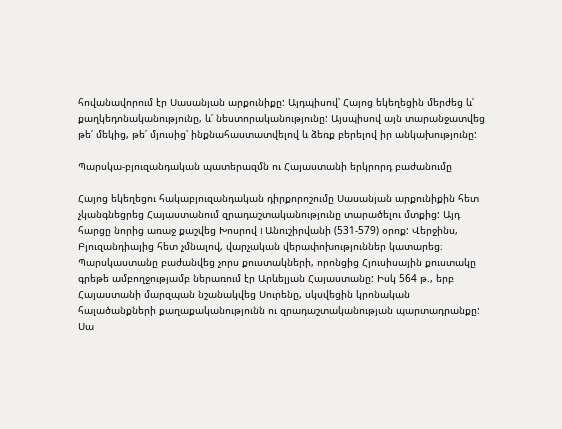հովանավորում էր Սասանյան արքունիքը: Այդպիսով՝ Հայոց եկեղեցին մերժեց և՛ քաղկեդոնականությունը, և՛ նեստորականությունը: Այսպիսով այն տարանջատվեց թե՛ մեկից, թե՛ մյուսից՝ ինքնահաստատվելով և ձեռք բերելով իր անկախությունը:

Պարսկա-բյուզանդական պատերազմն ու Հայաստանի երկրորդ բաժանումը

Հայոց եկեղեցու հակաբյուզանդական դիրքորոշումը Սասանյան արքունիքին հետ չկանգնեցրեց Հայաստանում զրադաշտականությունը տարածելու մտքից: Այդ հարցը նորից առաջ քաշվեց Խոսրով I Անուշիրվանի (531-579) օրոք: Վերջինս, Բյուզանդիայից հետ չմնալով, վարչական վերափոխություններ կատարեց։ Պարսկաստանը բաժանվեց չորս քուստակների, որոնցից Հյուսիսային քուստակը գրեթե ամբողջությամբ ներառում էր Արևելյան Հայաստանը: Իսկ 564 թ., երբ Հայաստանի մարզպան նշանակվեց Սուրենը, սկսվեցին կրոնական հալածանքների քաղաքականությունն ու զրադաշտականության պարտադրանքը: Սա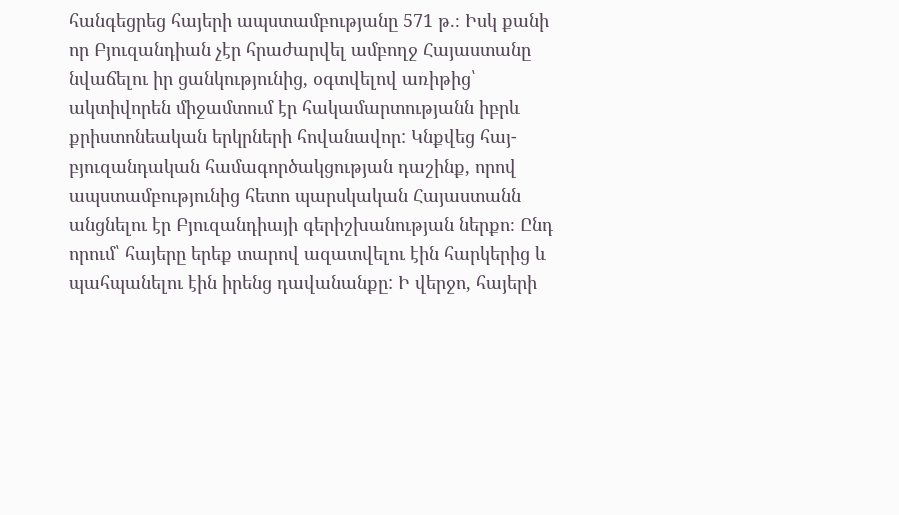հանգեցրեց հայերի ապստամբությանը 571 թ.։ Իսկ քանի որ Բյուզանդիան չէր հրաժարվել ամբողջ Հայաստանը նվաճելու իր ցանկությունից, օգտվելով առիթից՝ ակտիվորեն միջամտում էր հակամարտությանն իբրև քրիստոնեական երկրների հովանավոր: Կնքվեց հայ-բյուզանդական համագործակցության դաշինք, որով ապստամբությունից հետո պարսկական Հայաստանն անցնելու էր Բյուզանդիայի գերիշխանության ներքո։ Ընդ որում՝ հայերը երեք տարով ազատվելու էին հարկերից և պահպանելու էին իրենց դավանանքը: Ի վերջո, հայերի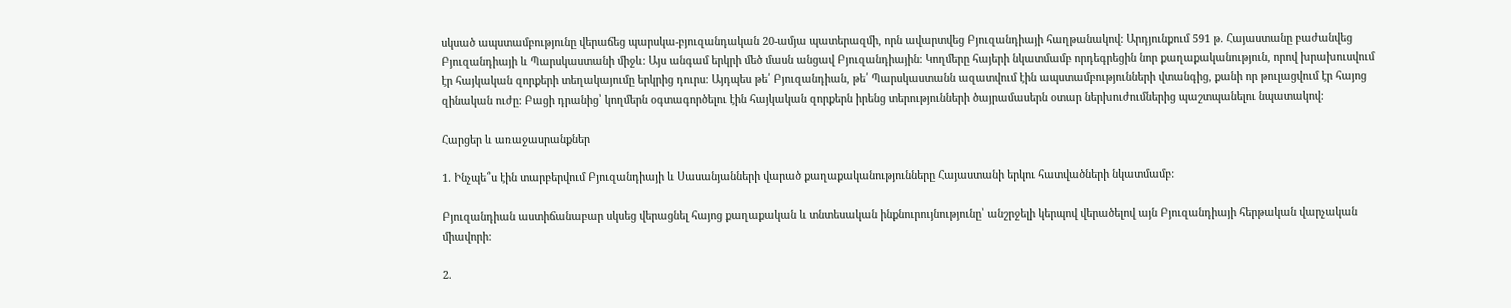սկսած ապստամբությունը վերաճեց պարսկա-բյուզանդական 20-ամյա պատերազմի, որն ավարտվեց Բյուզանդիայի հաղթանակով: Արդյունքում 591 թ. Հայաստանը բաժանվեց Բյուզանդիայի և Պարսկաստանի միջև: Այս անգամ երկրի մեծ մասն անցավ Բյուզանդիային։ Կողմերը հայերի նկատմամբ որդեգրեցին նոր քաղաքականություն, որով խրախուսվում էր հայկական զորքերի տեղակայումը երկրից դուրս։ Այդպես թե՛ Բյուզանդիան, թե՛ Պարսկաստանն ազատվում էին ապստամբությունների վտանգից, քանի որ թուլացվում էր հայոց զինական ուժը: Բացի դրանից՝ կողմերն օգտագործելու էին հայկական զորքերն իրենց տերությունների ծայրամասերն օտար ներխուժումներից պաշտպանելու նպատակով:

Հարցեր և առաջասրանքներ

1. Ինչպե՞ս էին տարբերվում Բյուզանդիայի և Սասանյանների վարած քաղաքականությունները Հայաստանի երկու հատվածների նկատմամբ:

Բյուզանդիան աստիճանաբար սկսեց վերացնել հայոց քաղաքական և տնտեսական ինքնուրույնությունը՝ անշրջելի կերպով վերածելով այն Բյուզանդիայի հերթական վարչական միավորի:

2.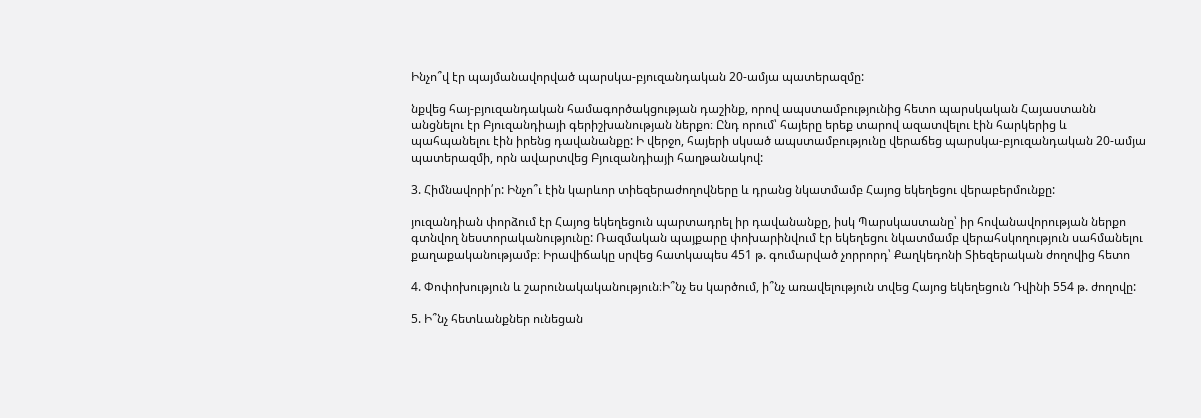Ինչո՞վ էր պայմանավորված պարսկա-բյուզանդական 20-ամյա պատերազմը:

նքվեց հայ-բյուզանդական համագործակցության դաշինք, որով ապստամբությունից հետո պարսկական Հայաստանն անցնելու էր Բյուզանդիայի գերիշխանության ներքո։ Ընդ որում՝ հայերը երեք տարով ազատվելու էին հարկերից և պահպանելու էին իրենց դավանանքը: Ի վերջո, հայերի սկսած ապստամբությունը վերաճեց պարսկա-բյուզանդական 20-ամյա պատերազմի, որն ավարտվեց Բյուզանդիայի հաղթանակով:

3. Հիմնավորի՛ր: Ինչո՞ւ էին կարևոր տիեզերաժողովները և դրանց նկատմամբ Հայոց եկեղեցու վերաբերմունքը:

յուզանդիան փորձում էր Հայոց եկեղեցուն պարտադրել իր դավանանքը, իսկ Պարսկաստանը՝ իր հովանավորության ներքո գտնվող նեստորականությունը: Ռազմական պայքարը փոխարինվում էր եկեղեցու նկատմամբ վերահսկողություն սահմանելու քաղաքականությամբ։ Իրավիճակը սրվեց հատկապես 451 թ. գումարված չորրորդ՝ Քաղկեդոնի Տիեզերական ժողովից հետո

4. Փոփոխություն և շարունակականություն։Ի՞նչ ես կարծում, ի՞նչ առավելություն տվեց Հայոց եկեղեցուն Դվինի 554 թ. ժողովը:

5. Ի՞նչ հետևանքներ ունեցան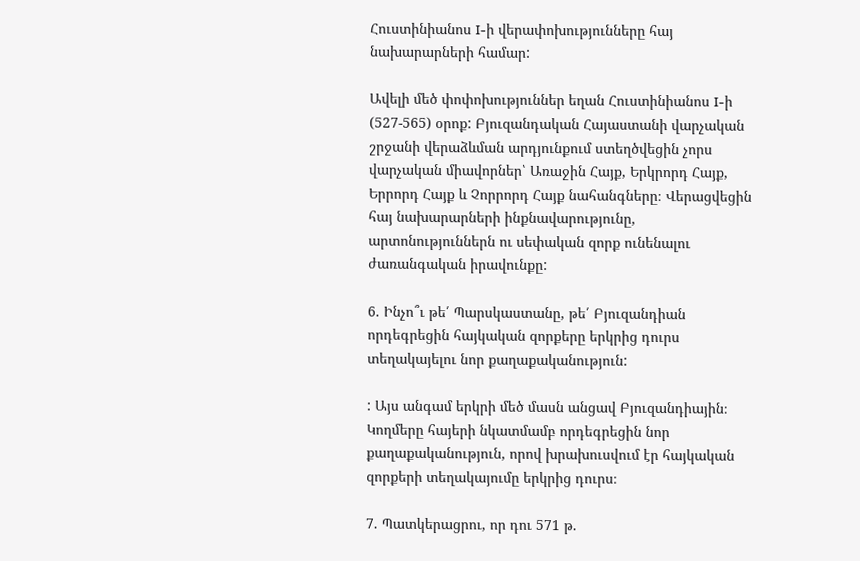Հուստինիանոս I-ի վերափոխությունները հայ նախարարների համար:

Ավելի մեծ փոփոխություններ եղան Հուստինիանոս I-ի (527-565) օրոք: Բյուզանդական Հայաստանի վարչական շրջանի վերաձևման արդյունքում ստեղծվեցին չորս վարչական միավորներ՝ Առաջին Հայք, Երկրորդ Հայք, Երրորդ Հայք և Չորրորդ Հայք նահանգները։ Վերացվեցին հայ նախարարների ինքնավարությունը, արտոնություններն ու սեփական զորք ունենալու ժառանգական իրավունքը:

6. Ինչո՞ւ թե՛ Պարսկաստանը, թե՛ Բյուզանդիան որդեգրեցին հայկական զորքերը երկրից դուրս տեղակայելու նոր քաղաքականություն:

: Այս անգամ երկրի մեծ մասն անցավ Բյուզանդիային։ Կողմերը հայերի նկատմամբ որդեգրեցին նոր քաղաքականություն, որով խրախուսվում էր հայկական զորքերի տեղակայումը երկրից դուրս։

7. Պատկերացրու, որ դու 571 թ.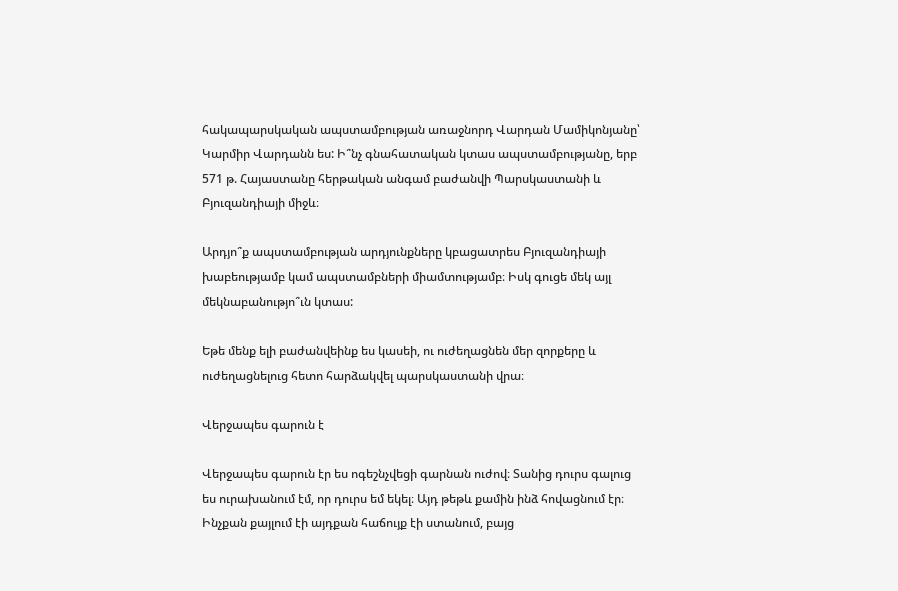հակապարսկական ապստամբության առաջնորդ Վարդան Մամիկոնյանը՝ Կարմիր Վարդանն ես: Ի՞նչ գնահատական կտաս ապստամբությանը, երբ 571 թ. Հայաստանը հերթական անգամ բաժանվի Պարսկաստանի և Բյուզանդիայի միջև։

Արդյո՞ք ապստամբության արդյունքները կբացատրես Բյուզանդիայի խաբեությամբ կամ ապստամբների միամտությամբ։ Իսկ գուցե մեկ այլ մեկնաբանությո՞ւն կտաս:

Եթե մենք ելի բաժանվեինք ես կասեի, ու ուժեղացնեն մեր զորքերը և ուժեղացնելուց հետո հարձակվել պարսկաստանի վրա։

Վերջապես գարուն է

Վերջապես գարուն էր ես ոգեշնչվեցի գարնան ուժով։ Տանից դուրս գալուց ես ուրախանում էմ, որ դուրս եմ եկել։ Այդ թեթև քամին ինձ հովացնում էր։ Ինչքան քայլում էի այդքան հաճույք էի ստանում, բայց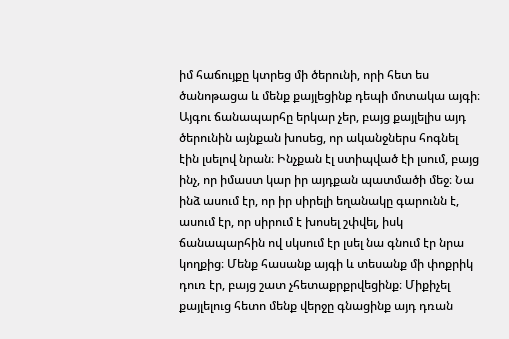իմ հաճույքը կտրեց մի ծերունի, որի հետ ես ծանոթացա և մենք քայլեցինք դեպի մոտակա այգի։ Այգու ճանապարհը երկար չեր, բայց քայլելիս այդ ծերունին այնքան խոսեց, որ ականջներս հոգնել էին լսելով նրան։ Ինչքան էլ ստիպված էի լսում, բայց ինչ, որ իմաստ կար իր այդքան պատմածի մեջ։ Նա ինձ ասում էր, որ իր սիրելի եղանակը գարունն է, ասում էր, որ սիրում է խոսել շփվել, իսկ ճանապարհին ով սկսում էր լսել նա գնում էր նրա կողքից։ Մենք հասանք այգի և տեսանք մի փոքրիկ դուռ էր, բայց շատ չհետաքրքրվեցինք։ Միքիչել քայլելուց հետո մենք վերջը գնացինք այդ դռան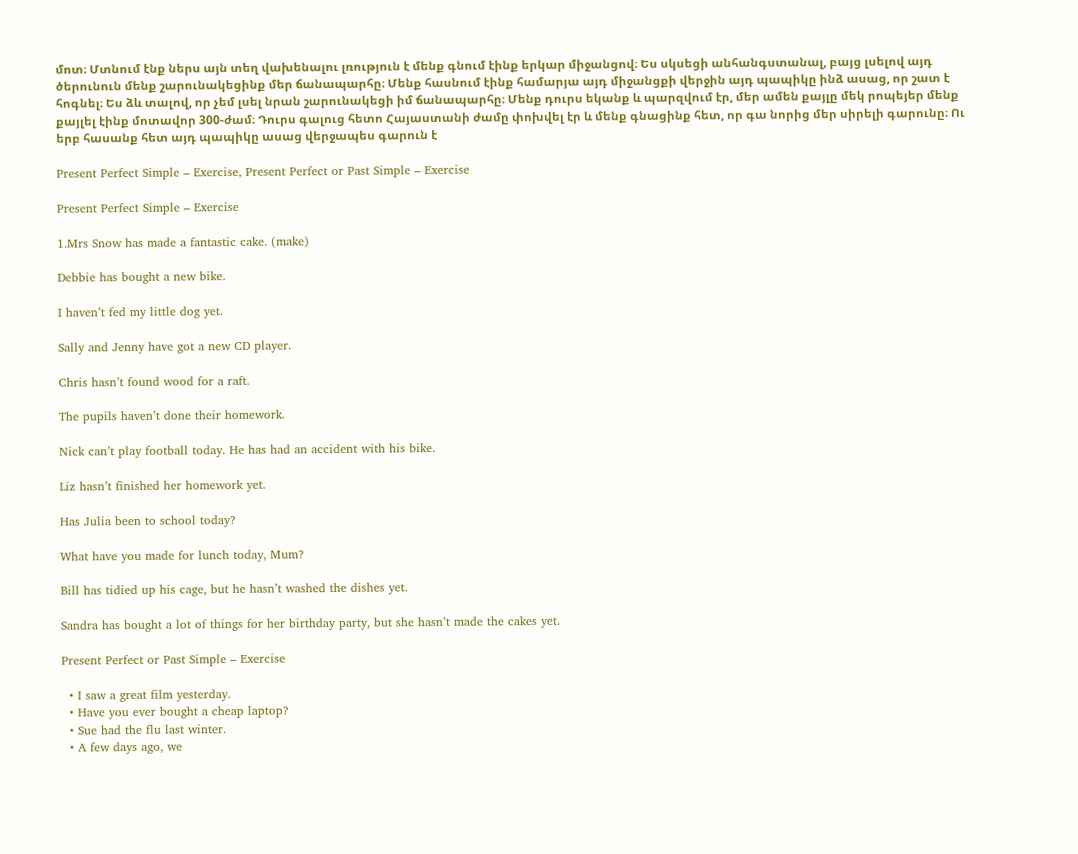մոտ։ Մտնում էնք ներս այն տեղ վախենալու լռություն է մենք գնում էինք երկար միջանցով։ Ես սկսեցի անհանգստանալ, բայց լսելով այդ ծերունուն մենք շարունակեցինք մեր ճանապարհը։ Մենք հասնում էինք համարյա այդ միջանցքի վերջին այդ պապիկը ինձ ասաց, որ շատ է հոգնել։ Ես ձև տալով, որ չեմ լսել նրան շարունակեցի իմ ճանապարհը։ Մենք դուրս եկանք և պարզվում էր, մեր ամեն քայլը մեկ րոպեյեր մենք քայլել էինք մոտավոր 300-ժամ։ Դուրս գալուց հետո Հայաստանի ժամը փոխվել էր և մենք գնացինք հետ, որ գա նորից մեր սիրելի գարունը։ Ու երբ հասանք հետ այդ պապիկը ասաց վերջապես գարուն է

Present Perfect Simple – Exercise, Present Perfect or Past Simple – Exercise

Present Perfect Simple – Exercise

1.Mrs Snow has made a fantastic cake. (make)

Debbie has bought a new bike.

I haven’t fed my little dog yet.

Sally and Jenny have got a new CD player.

Chris hasn’t found wood for a raft.

The pupils haven’t done their homework.

Nick can’t play football today. He has had an accident with his bike.

Liz hasn’t finished her homework yet.

Has Julia been to school today?

What have you made for lunch today, Mum?

Bill has tidied up his cage, but he hasn’t washed the dishes yet.

Sandra has bought a lot of things for her birthday party, but she hasn’t made the cakes yet.

Present Perfect or Past Simple – Exercise

  • I saw a great film yesterday.
  • Have you ever bought a cheap laptop?
  • Sue had the flu last winter.
  • A few days ago, we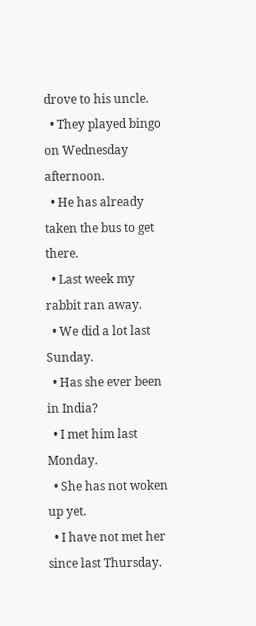drove to his uncle.
  • They played bingo on Wednesday afternoon.
  • He has already taken the bus to get there.
  • Last week my rabbit ran away.
  • We did a lot last Sunday.
  • Has she ever been in India?
  • I met him last Monday.
  • She has not woken up yet.
  • I have not met her since last Thursday.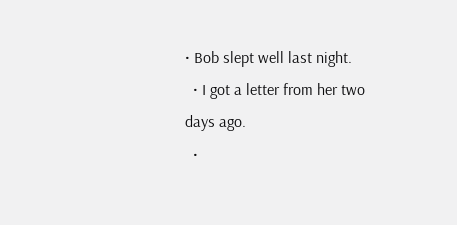• Bob slept well last night.
  • I got a letter from her two days ago.
  •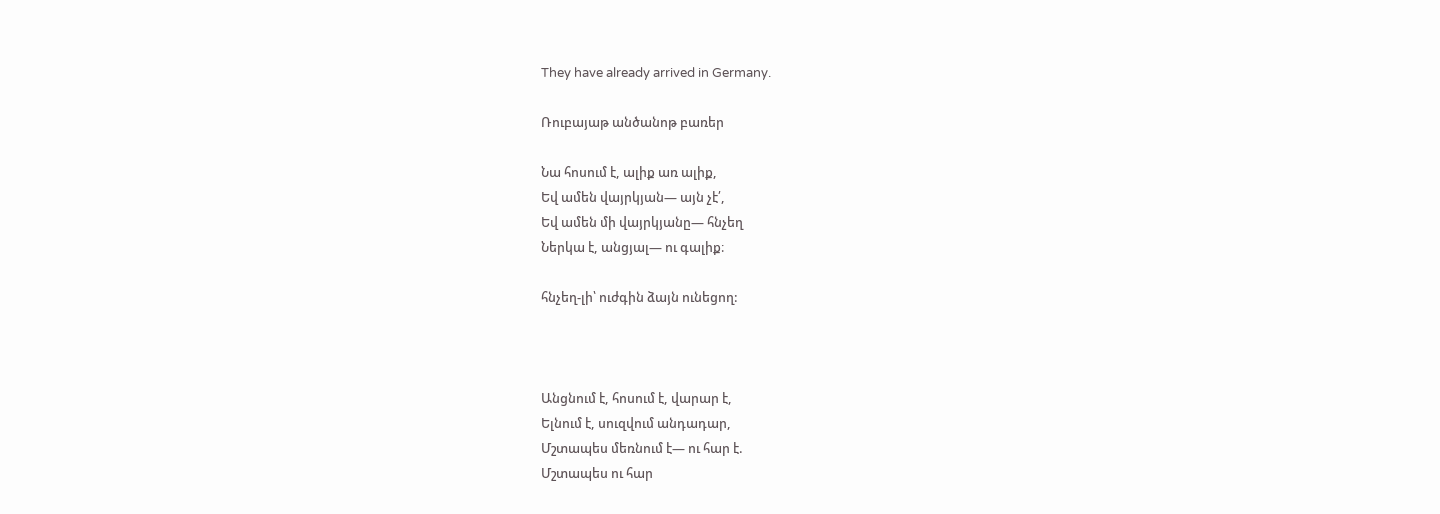They have already arrived in Germany.

Ռուբայաթ անծանոթ բառեր

Նա հոսում է, ալիք առ ալիք,
Եվ ամեն վայրկյան— այն չէ՛,
Եվ ամեն մի վայրկյանը— հնչեղ
Ներկա է, անցյալ— ու գալիք։

հնչեղ-լի՝ ուժգին ձայն ունեցող:



Անցնում է, հոսում է, վարար է,
Ելնում է, սուզվում անդադար,
Մշտապես մեռնում է— ու հար է.
Մշտապես ու հար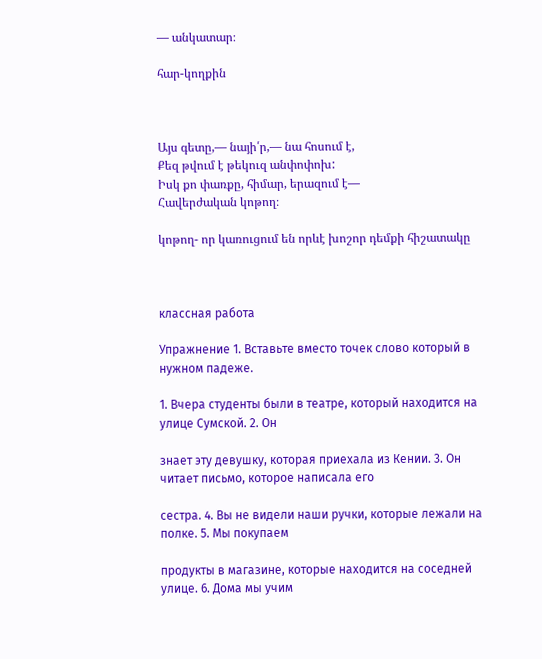— անկատար։

հար-կողքին



Այս գետը,— նայի՛ր,— նա հոսում է,
Քեզ թվում է թեկուզ անփոփոխ:
Իսկ քո փառքը, հիմար, երազում է—
Հավերժական կոթող։

կոթող- որ կառուցում են որևէ խոշոր դեմքի հիշատակը



классная работа

Упражнение 1. Вставьте вместо точек слово который в нужном падеже.

1. Вчера студенты были в театре, который находится на улице Сумской. 2. Он

знает эту девушку, которая приехала из Кении. 3. Он читает письмо, которое написала его

сестра. 4. Вы не видели наши ручки, которые лежали на полке. 5. Мы покупаем

продукты в магазине, которые находится на соседней улице. 6. Дома мы учим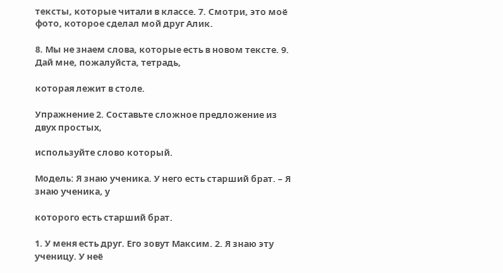тексты, которые читали в классе. 7. Смотри, это моё фото, которое сделал мой друг Алик.

8. Мы не знаем слова, которые есть в новом тексте. 9. Дай мне, пожалуйста, тетрадь,

которая лежит в столе.

Упражнение 2. Составьте сложное предложение из двух простых,

используйте слово который.

Модель: Я знаю ученика. У него есть старший брат. – Я знаю ученика, у

которого есть старший брат.

1. У меня есть друг. Его зовут Максим. 2. Я знаю эту ученицу. У неё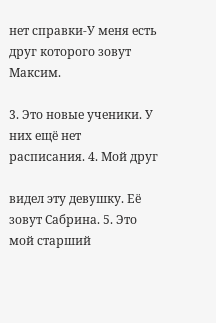нет справки-У меня есть друг которого зовут Максим.

3. Это новые ученики. У них ещё нет расписания. 4. Мой друг

видел эту девушку. Её зовут Сабрина. 5. Это мой старший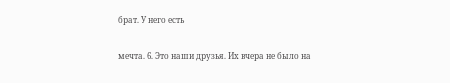брат. У него есть

мечта. 6. Это наши друзья. Их вчера не было на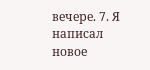вечере. 7. Я написал новое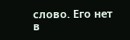слово. Его нет в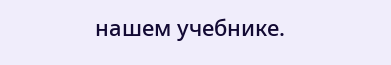нашем учебнике.